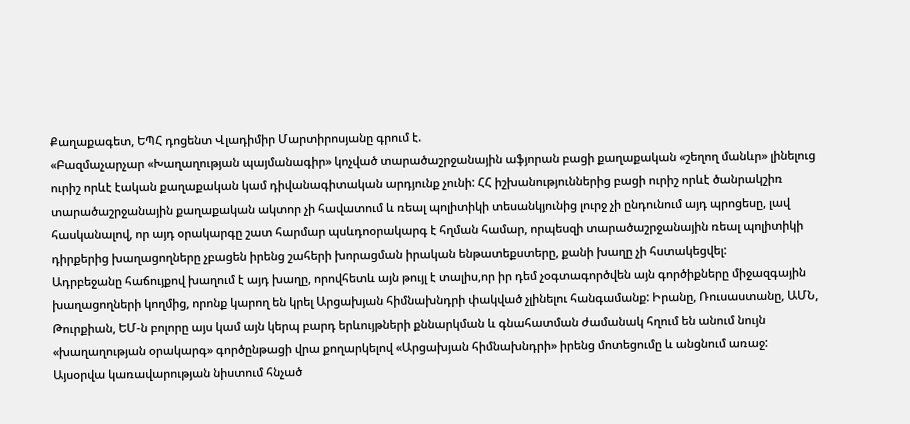Քաղաքագետ, ԵՊՀ դոցենտ Վլադիմիր Մարտիրոսյանը գրում է.
«Բազմաչարչար «Խաղաղության պայմանագիր» կոչված տարածաշրջանային աֆյորան բացի քաղաքական «շեղող մանևր» լինելուց ուրիշ որևէ էական քաղաքական կամ դիվանագիտական արդյունք չունի: ՀՀ իշխանություններից բացի ուրիշ որևէ ծանրակշիռ տարածաշրջանային քաղաքական ակտոր չի հավատում և ռեալ պոլիտիկի տեսանկյունից լուրջ չի ընդունում այդ պրոցեսը, լավ հասկանալով, որ այդ օրակարգը շատ հարմար պսևդոօրակարգ է հղման համար, որպեսզի տարածաշրջանային ռեալ պոլիտիկի դիրքերից խաղացողները չբացեն իրենց շահերի խորացման իրական ենթատեքստերը, քանի խաղը չի հստակեցվել:
Ադրբեջանը հաճույքով խաղում է այդ խաղը, որովհետև այն թույլ է տալիս,որ իր դեմ չօգտագործվեն այն գործիքները միջազգային խաղացողների կողմից, որոնք կարող են կրել Արցախյան հիմնախնդրի փակված չլինելու հանգամանք: Իրանը, Ռուսաստանը, ԱՄՆ, Թուրքիան, ԵՄ-ն բոլորը այս կամ այն կերպ բարդ երևույթների քննարկման և գնահատման ժամանակ հղում են անում նույն «խաղաղության օրակարգ» գործընթացի վրա քողարկելով «Արցախյան հիմնախնդրի» իրենց մոտեցումը և անցնում առաջ:
Այսօրվա կառավարության նիստում հնչած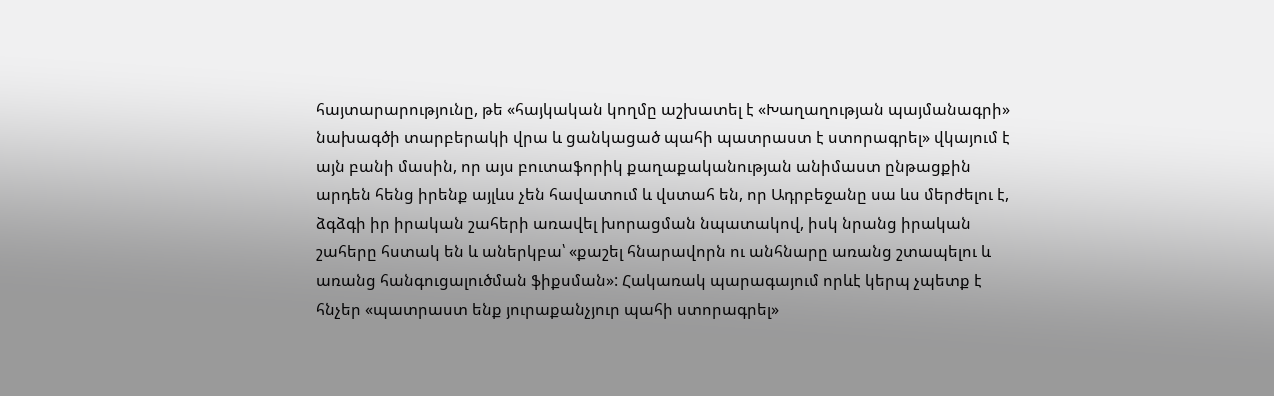հայտարարությունը, թե «հայկական կողմը աշխատել է «Խաղաղության պայմանագրի» նախագծի տարբերակի վրա և ցանկացած պահի պատրաստ է ստորագրել» վկայում է այն բանի մասին, որ այս բուտաֆորիկ քաղաքականության անիմաստ ընթացքին արդեն հենց իրենք այլևս չեն հավատում և վստահ են, որ Ադրբեջանը սա ևս մերժելու է, ձգձգի իր իրական շահերի առավել խորացման նպատակով, իսկ նրանց իրական շահերը հստակ են և աներկբա՝ «քաշել հնարավորն ու անհնարը առանց շտապելու և առանց հանգուցալուծման ֆիքսման»: Հակառակ պարագայում որևէ կերպ չպետք է հնչեր «պատրաստ ենք յուրաքանչյուր պահի ստորագրել»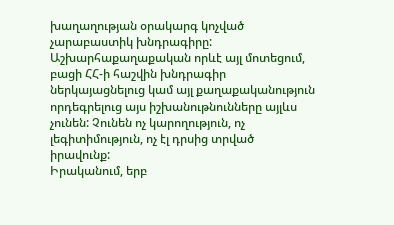խաղաղության օրակարգ կոչված չարաբաստիկ խնդրագիրը:
Աշխարհաքաղաքական որևէ այլ մոտեցում, բացի ՀՀ-ի հաշվին խնդրագիր ներկայացնելուց կամ այլ քաղաքականություն որդեգրելուց այս իշխանութնունները այլևս չունեն: Չունեն ոչ կարողություն, ոչ լեգիտիմություն, ոչ էլ դրսից տրված իրավունք:
Իրականում, երբ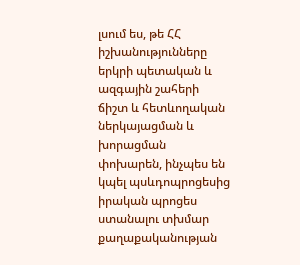լսում ես, թե ՀՀ իշխանությունները երկրի պետական և ազգային շահերի ճիշտ և հետևողական ներկայացման և խորացման փոխարեն, ինչպես են կպել պսևդոպրոցեսից իրական պրոցես ստանալու տխմար քաղաքականության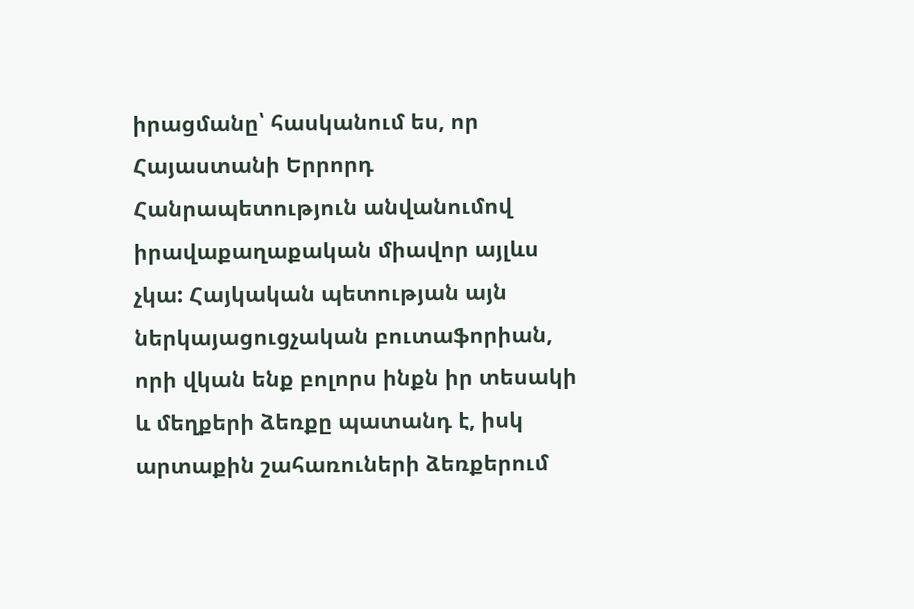իրացմանը՝ հասկանում ես, որ Հայաստանի Երրորդ Հանրապետություն անվանումով իրավաքաղաքական միավոր այլևս չկա: Հայկական պետության այն ներկայացուցչական բուտաֆորիան, որի վկան ենք բոլորս ինքն իր տեսակի և մեղքերի ձեռքը պատանդ է, իսկ արտաքին շահառուների ձեռքերում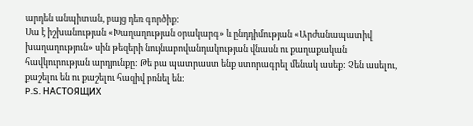արդեն անպիտան, բայց դեռ գործիք:
Սա է իշխանության «Խաղաղության օրակարգ» և ընդդիմության «Արժանապատիվ խաղաղություն» սին թեզերի նույնաբովանդակության վնասն ու քաղաքական հավկուրության արդյունքը: Թե բա պատրաստ ենք ստորագրել մենակ ասեք: Չեն ասելու, քաշելու են ու քաշելու հազիվ բռնել են:
P.S. НАСТОЯЩИХ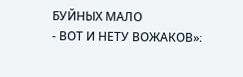БУЙНЫХ МАЛО
- ВОТ И НЕТУ ВОЖАКОВ»։